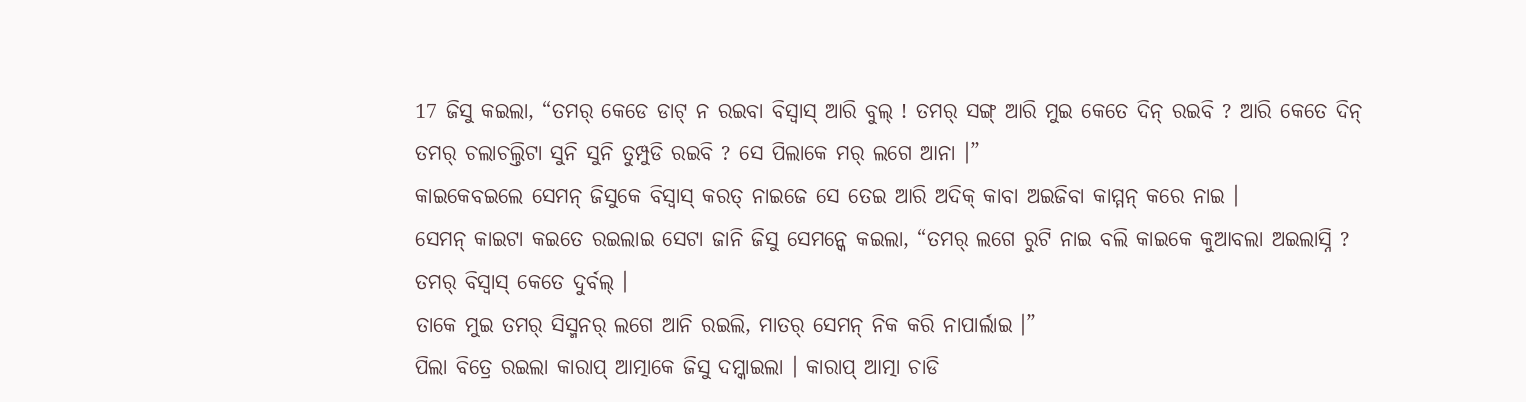17 ଜିସୁ କଇଲା, “ତମର୍ କେଡେ ଡାଟ୍ ନ ରଇବା ବିସ୍ବାସ୍ ଆରି ବୁଲ୍ ! ତମର୍ ସଙ୍ଗ୍ ଆରି ମୁଇ କେତେ ଦିନ୍ ରଇବି ? ଆରି କେତେ ଦିନ୍ ତମର୍ ଚଲାଚଲ୍ତିଟା ସୁନି ସୁନି ତୁମ୍ପୁଡି ରଇବି ? ସେ ପିଲାକେ ମର୍ ଲଗେ ଆନା ।”
କାଇକେବଇଲେ ସେମନ୍ ଜିସୁକେ ବିସ୍ବାସ୍ କରତ୍ ନାଇଜେ ସେ ତେଇ ଆରି ଅଦିକ୍ କାବା ଅଇଜିବା କାମ୍ମନ୍ କରେ ନାଇ ।
ସେମନ୍ କାଇଟା କଇତେ ରଇଲାଇ ସେଟା ଜାନି ଜିସୁ ସେମନ୍କେ କଇଲା, “ତମର୍ ଲଗେ ରୁଟି ନାଇ ବଲି କାଇକେ କୁଆବଲା ଅଇଲାସ୍ନି ? ତମର୍ ବିସ୍ବାସ୍ କେତେ ଦୁର୍ବଲ୍ ।
ତାକେ ମୁଇ ତମର୍ ସିସ୍ମନର୍ ଲଗେ ଆନି ରଇଲି, ମାତର୍ ସେମନ୍ ନିକ କରି ନାପାର୍ଲାଇ ।”
ପିଲା ବିତ୍ରେ ରଇଲା କାରାପ୍ ଆତ୍ମାକେ ଜିସୁ ଦମ୍କାଇଲା । କାରାପ୍ ଆତ୍ମା ଚାଡି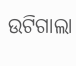ଉଟିଗାଲା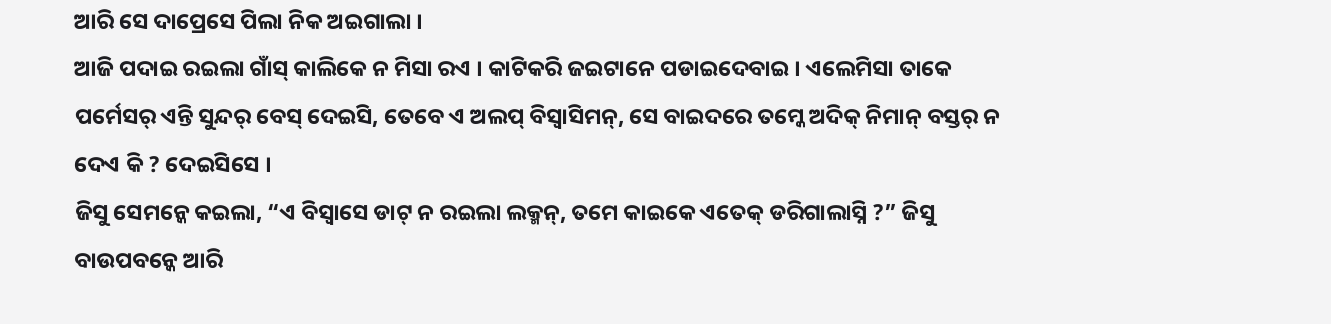ଆରି ସେ ଦାପ୍ରେସେ ପିଲା ନିକ ଅଇଗାଲା ।
ଆଜି ପଦାଇ ରଇଲା ଗାଁସ୍ କାଲିକେ ନ ମିସା ରଏ । କାଟିକରି ଜଇଟାନେ ପଡାଇଦେବାଇ । ଏଲେମିସା ତାକେ ପର୍ମେସର୍ ଏନ୍ତି ସୁନ୍ଦର୍ ବେସ୍ ଦେଇସି, ତେବେ ଏ ଅଲପ୍ ବିସ୍ବାସିମନ୍, ସେ ବାଇଦରେ ତମ୍କେ ଅଦିକ୍ ନିମାନ୍ ବସ୍ତର୍ ନ ଦେଏ କି ? ଦେଇସିସେ ।
ଜିସୁ ସେମନ୍କେ କଇଲା, “ଏ ବିସ୍ବାସେ ଡାଟ୍ ନ ରଇଲା ଲକ୍ମନ୍, ତମେ କାଇକେ ଏତେକ୍ ଡରିଗାଲାସ୍ନି ?” ଜିସୁ ବାଉପବନ୍କେ ଆରି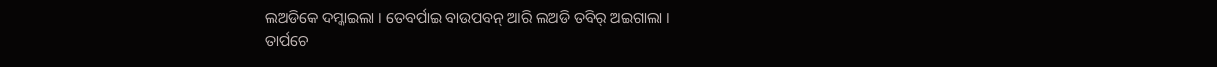ଲଅଡିକେ ଦମ୍କାଇଲା । ତେବର୍ପାଇ ବାଉପବନ୍ ଆରି ଲଅଡି ତବିର୍ ଅଇଗାଲା ।
ତାର୍ପଚେ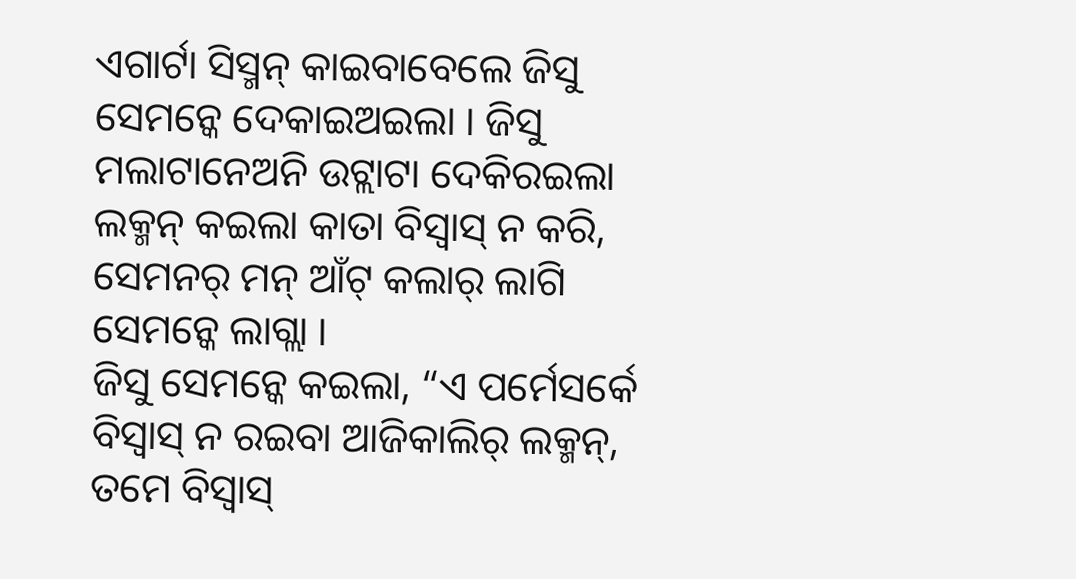ଏଗାର୍ଟା ସିସ୍ମନ୍ କାଇବାବେଲେ ଜିସୁ ସେମନ୍କେ ଦେକାଇଅଇଲା । ଜିସୁ ମଲାଟାନେଅନି ଉଟ୍ଲାଟା ଦେକିରଇଲା ଲକ୍ମନ୍ କଇଲା କାତା ବିସ୍ବାସ୍ ନ କରି, ସେମନର୍ ମନ୍ ଆଁଟ୍ କଲାର୍ ଲାଗି ସେମନ୍କେ ଲାଗ୍ଲା ।
ଜିସୁ ସେମନ୍କେ କଇଲା, “ଏ ପର୍ମେସର୍କେ ବିସ୍ବାସ୍ ନ ରଇବା ଆଜିକାଲିର୍ ଲକ୍ମନ୍, ତମେ ବିସ୍ବାସ୍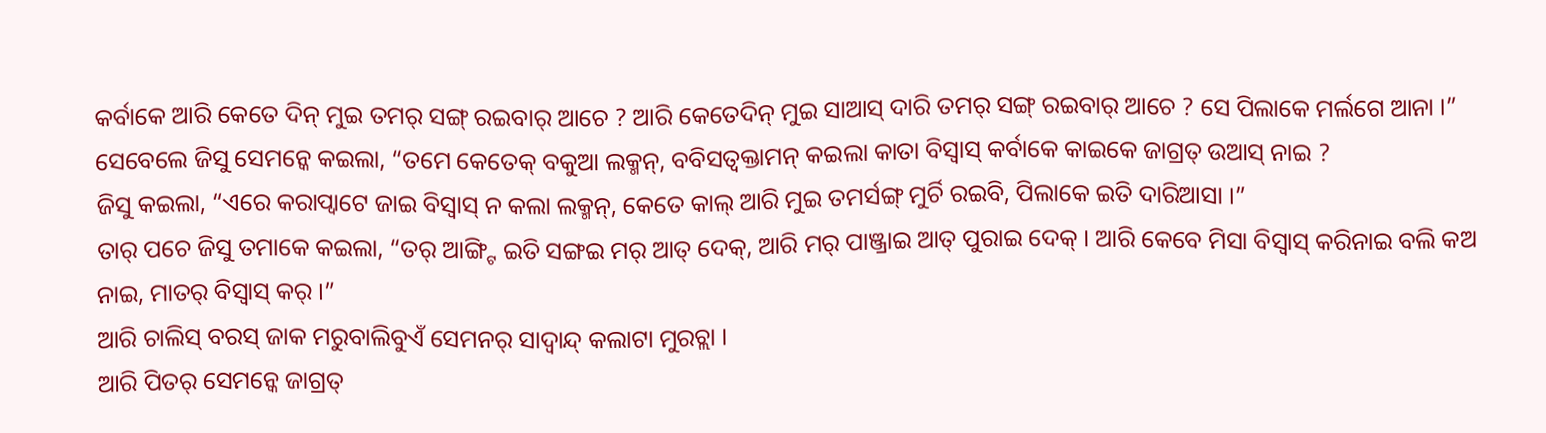କର୍ବାକେ ଆରି କେତେ ଦିନ୍ ମୁଇ ତମର୍ ସଙ୍ଗ୍ ରଇବାର୍ ଆଚେ ? ଆରି କେତେଦିନ୍ ମୁଇ ସାଆସ୍ ଦାରି ତମର୍ ସଙ୍ଗ୍ ରଇବାର୍ ଆଚେ ? ସେ ପିଲାକେ ମର୍ଲଗେ ଆନା ।”
ସେବେଲେ ଜିସୁ ସେମନ୍କେ କଇଲା, “ତମେ କେତେକ୍ ବକୁଆ ଲକ୍ମନ୍, ବବିସତ୍ବକ୍ତାମନ୍ କଇଲା କାତା ବିସ୍ବାସ୍ କର୍ବାକେ କାଇକେ ଜାଗ୍ରତ୍ ଉଆସ୍ ନାଇ ?
ଜିସୁ କଇଲା, “ଏରେ କରାପ୍ବାଟେ ଜାଇ ବିସ୍ବାସ୍ ନ କଲା ଲକ୍ମନ୍, କେତେ କାଲ୍ ଆରି ମୁଇ ତମର୍ସଙ୍ଗ୍ ମୁର୍ଚି ରଇବି, ପିଲାକେ ଇତି ଦାରିଆସା ।”
ତାର୍ ପଚେ ଜିସୁ ତମାକେ କଇଲା, “ତର୍ ଆଙ୍ଗ୍ଟି ଇତି ସଙ୍ଗଇ ମର୍ ଆତ୍ ଦେକ୍, ଆରି ମର୍ ପାଞ୍ଜ୍ରାଇ ଆତ୍ ପୁରାଇ ଦେକ୍ । ଆରି କେବେ ମିସା ବିସ୍ବାସ୍ କରିନାଇ ବଲି କଅ ନାଇ, ମାତର୍ ବିସ୍ବାସ୍ କର୍ ।”
ଆରି ଚାଲିସ୍ ବରସ୍ ଜାକ ମରୁବାଲିବୁଏଁ ସେମନର୍ ସାଦ୍ବାନ୍ଦ୍ କଲାଟା ମୁରଚ୍ଲା ।
ଆରି ପିତର୍ ସେମନ୍କେ ଜାଗ୍ରତ୍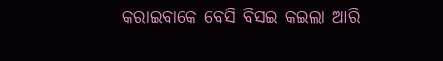କରାଇବାକେ ବେସି ବିସଇ କଇଲା ଆରି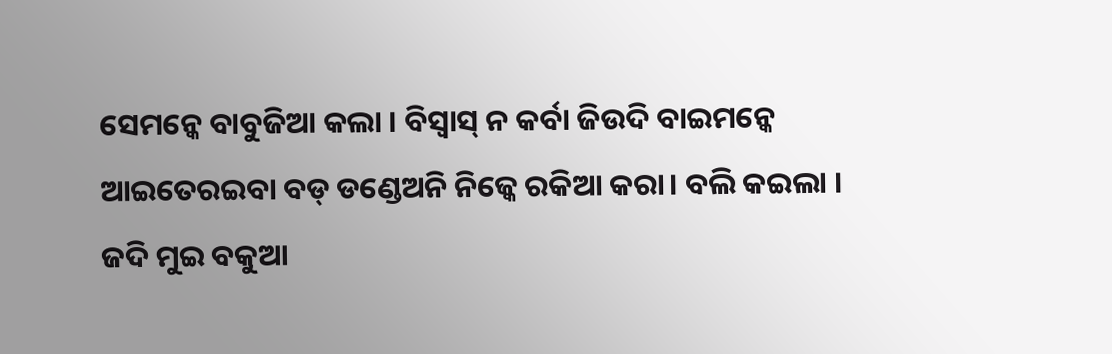ସେମନ୍କେ ବାବୁଜିଆ କଲା । ବିସ୍ବାସ୍ ନ କର୍ବା ଜିଉଦି ବାଇମନ୍କେ ଆଇତେରଇବା ବଡ୍ ଡଣ୍ଡେଅନି ନିଜ୍କେ ରକିଆ କରା। ବଲି କଇଲା ।
ଜଦି ମୁଇ ବକୁଆ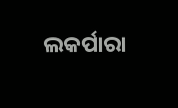ଲକର୍ପାରା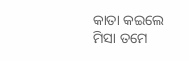କାତା କଇଲେ ମିସା ତମେ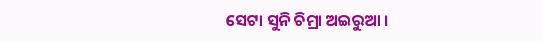ସେଟା ସୁନି ଚିମ୍ରା ଅଇରୁଆ ।